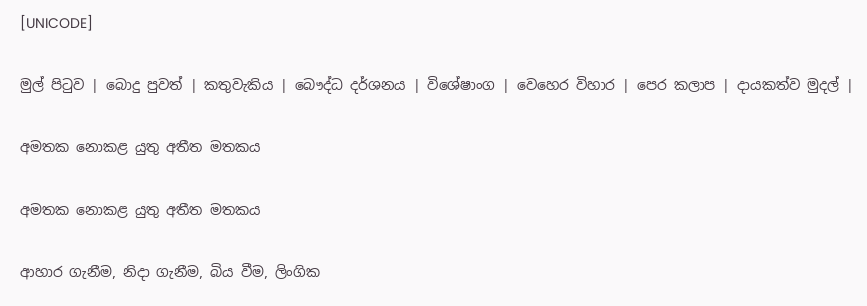[UNICODE]

මුල් පිටුව | බොදු පුවත් | කතුවැකිය | බෞද්ධ දර්ශනය | විශේෂාංග | වෙහෙර විහාර | පෙර කලාප | දායකත්ව මුදල් |

අමතක නොකළ යුතු අතීත මතකය

අමතක නොකළ යුතු අතීත මතකය

ආහාර ගැනීම, නිදා ගැනීම, බිය වීම, ලිංගික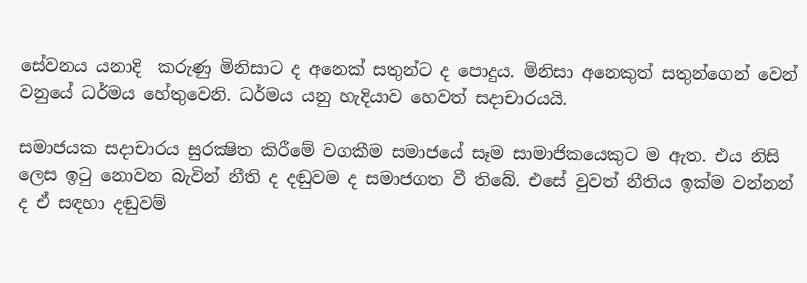සේවනය යනාදි  කරුණු මිනිසාට ද අනෙක් සතුන්ට ද පොදුය. මිනිසා අනෙකුත් සතුන්ගෙන් වෙන් වනුයේ ධර්මය හේතුවෙනි. ධර්මය යනු හැදියාව හෙවත් සදාචාරයයි.

සමාජයක සදාචාරය සුරක්‍ෂිත කිරීමේ වගකීම සමාජයේ සෑම සාමාජිකයෙකුට ම ඇත. එය නිසි ලෙස ඉටු නොවන බැවින් නීති ද දඬුවම ද සමාජගත වී තිබේ. එසේ වුවත් නීතිය ඉක්ම වන්නන් ද ඒ සඳහා දඬුවම්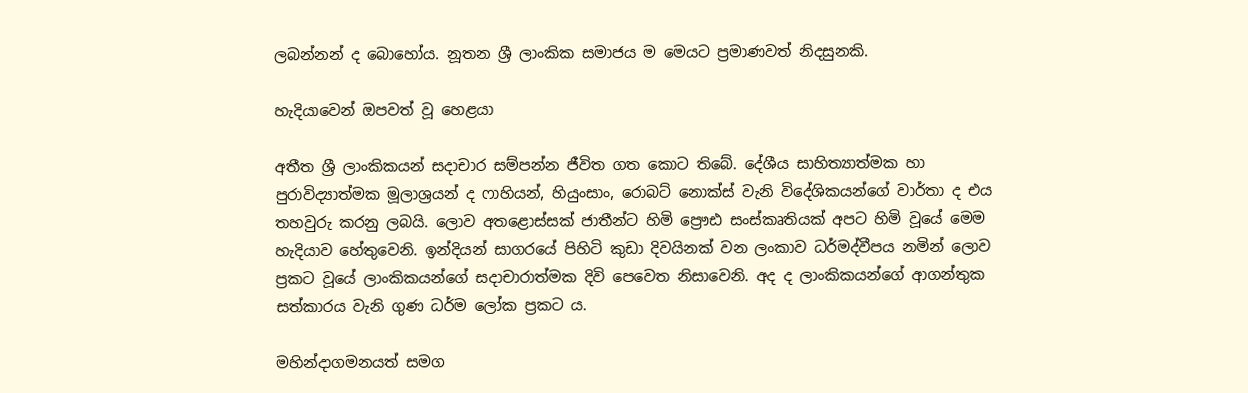ලබන්නන් ද බොහෝය. නූතන ශ්‍රී ලාංකික සමාජය ම මෙයට ප්‍රමාණවත් නිදසුනකි.

හැදියාවෙන් ඔපවත් වූ හෙළයා

අතීත ශ්‍රී ලාංකිකයන් සදාචාර සම්පන්න ජීවිත ගත කොට තිබේ. දේශීය සාහිත්‍යාත්මක හා පුරාවිද්‍යාත්මක මූලාශ්‍රයන් ද ෆාහියන්, හියුංසාං, රොබට් නොක්ස් වැනි විදේශිකයන්ගේ වාර්තා ද එය තහවුරු කරනු ලබයි. ලොව අතළොස්සක් ජාතීන්ට හිමි ප්‍රෞඪ සංස්කෘතියක් අපට හිමි වූයේ මෙම හැදියාව හේතුවෙනි. ඉන්දියන් සාගරයේ පිහිටි කුඩා දිවයිනක් වන ලංකාව ධර්මද්වීපය නමින් ලොව ප්‍රකට වූයේ ලාංකිකයන්ගේ සදාචාරාත්මක දිවි පෙවෙත නිසාවෙනි. අද ද ලාංකිකයන්ගේ ආගන්තුක සත්කාරය වැනි ගුණ ධර්ම ලෝක ප්‍රකට ය.

මහින්දාගමනයත් සමග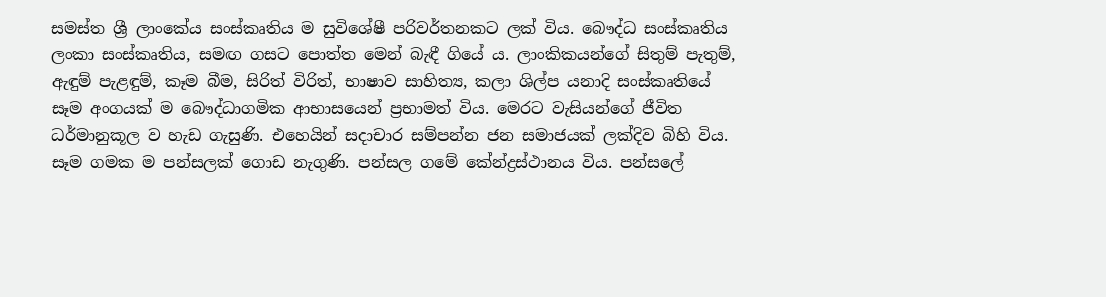සමස්ත ශ්‍රී ලාංකේය සංස්කෘතිය ම සුවිශේෂී පරිවර්තනකට ලක් විය. බෞද්ධ සංස්කෘතිය ලංකා සංස්කෘතිය, සමඟ ගසට පොත්ත මෙන් බැඳී ගියේ ය. ලාංකිකයන්ගේ සිතුම් පැතුම්, ඇඳුම් පැළඳුම්, කෑම බීම, සිරිත් විරිත්, භාෂාව සාහිත්‍ය, කලා ශිල්ප යනාදි සංස්කෘතියේ සෑම අංගයක් ම බෞද්ධාගමික ආභාසයෙන් ප්‍රභාමත් විය. මෙරට වැසියන්ගේ ජීවිත ධර්මානුකූල ව හැඩ ගැසුණි. එහෙයින් සදාචාර සම්පන්න ජන සමාජයක් ලක්දිව බිහි විය. සෑම ගමක ම පන්සලක් ගොඩ නැගුණි. පන්සල ගමේ කේන්ද්‍රස්ථානය විය. පන්සලේ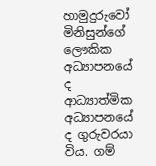හාමුදුරුවෝ මිනිසුන්ගේ ලෞකික අධ්‍යාපනයේ ද ආධ්‍යාත්මික අධ්‍යාපනයේ ද ගුරුවරයා විය. ගම්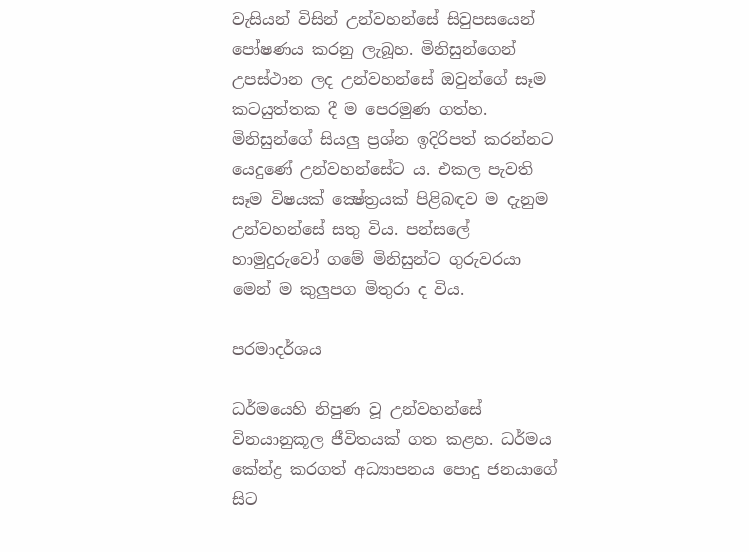වැසියන් විසින් උන්වහන්සේ සිවුපසයෙන් පෝෂණය කරනු ලැබූහ. මිනිසුන්ගෙන් උපස්ථාන ලද උන්වහන්සේ ඔවුන්ගේ සෑම කටයුත්තක දී ම පෙරමුණ ගත්හ. මිනිසුන්ගේ සියලු ප්‍රශ්න ඉදිරිපත් කරන්නට යෙදුණේ උන්වහන්සේට ය. එකල පැවති සෑම විෂයක් ක්‍ෂේත්‍රයක් පිළිබඳව ම දැනුම උන්වහන්සේ සතු විය. පන්සලේ හාමුදුරුවෝ ගමේ මිනිසුන්ට ගුරුවරයා මෙන් ම කුලුපග මිතුරා ද විය.

පරමාදර්ශය

ධර්මයෙහි නිපුණ වූ උන්වහන්සේ විනයානුකූල ජීවිතයක් ගත කළහ. ධර්මය කේන්ද්‍ර කරගත් අධ්‍යාපනය පොදු ජනයාගේ සිට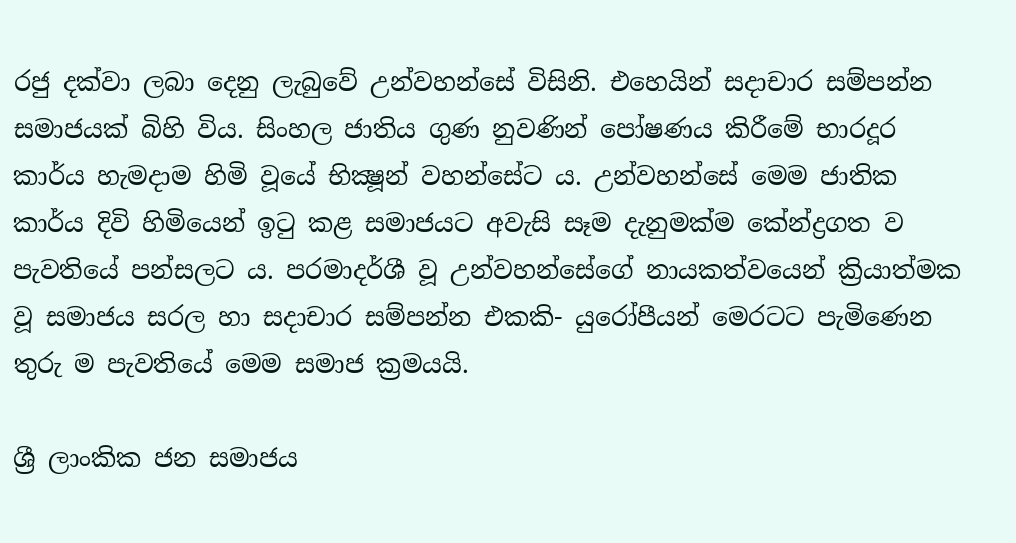රජු දක්වා ලබා දෙනු ලැබුවේ උන්වහන්සේ විසිනි. එහෙයින් සදාචාර සම්පන්න සමාජයක් බිහි විය. සිංහල ජාතිය ගුණ නුවණින් පෝෂණය කිරීමේ භාරදූර කාර්ය හැමදාම හිමි වූයේ භික්‍ෂූන් වහන්සේට ය. උන්වහන්සේ මෙම ජාතික කාර්ය දිවි හිමියෙන් ඉටු කළ සමාජයට අවැසි සෑම දැනුමක්ම කේන්ද්‍රගත ව පැවතියේ පන්සලට ය. පරමාදර්ශී වූ උන්වහන්සේගේ නායකත්වයෙන් ක්‍රියාත්මක වූ සමාජය සරල හා සදාචාර සම්පන්න එකකි- යුරෝපීයන් මෙරටට පැමිණෙන තුරු ම පැවතියේ මෙම සමාජ ක්‍රමයයි.

ශ්‍රී ලාංකික ජන සමාජය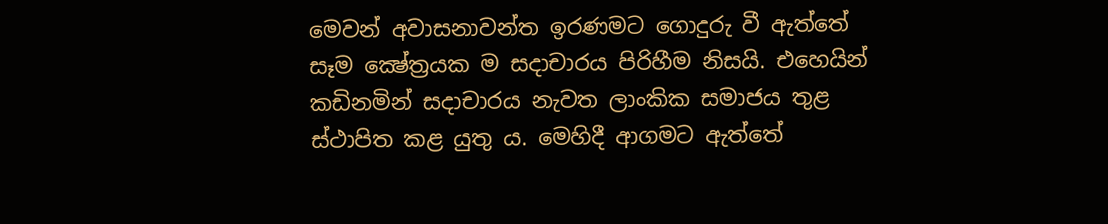මෙවන් අවාසනාවන්ත ඉරණමට ගොදුරු වී ඇත්තේ සෑම ක්‍ෂේත්‍රයක ම සදාචාරය පිරිහීම නිසයි. එහෙයින් කඩිනමින් සදාචාරය නැවත ලාංකික සමාජය තුළ ස්ථාපිත කළ යුතු ය. මෙහිදී ආගමට ඇත්තේ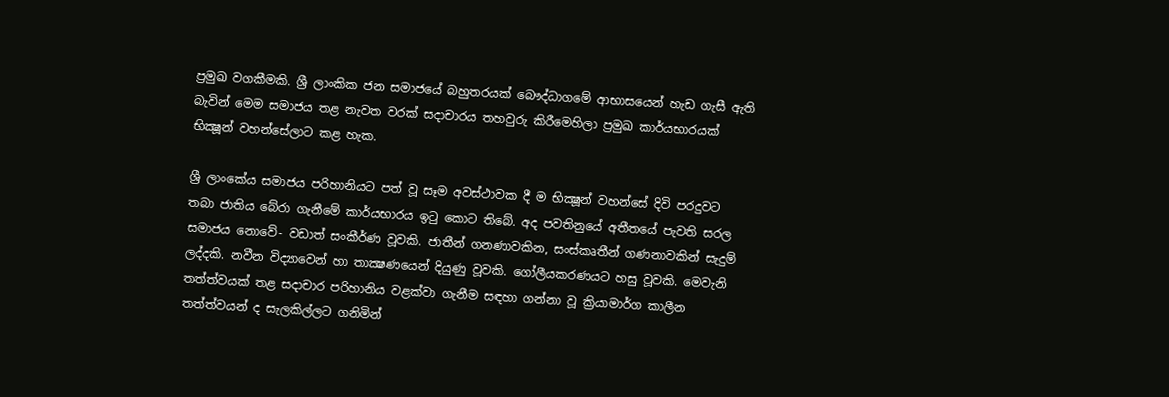ප්‍රමුඛ වගකීමකි. ශ්‍රී ලාංකික ජන සමාජයේ බහුතරයක් බෞද්ධාගමේ ආභාසයෙන් හැඩ ගැසී ඇති බැවින් මෙම සමාජය තළ නැවත වරක් සදාචාරය තහවුරු කිරීමෙහිලා ප්‍රමුඛ කාර්යභාරයක් භික්‍ෂූන් වහන්සේලාට කළ හැක.

ශ්‍රී ලාංකේය සමාජය පරිහානියට පත් වූ සෑම අවස්ථාවක දී ම භික්‍ෂූන් වහන්සේ දිවි පරදුවට තබා ජාතිය බේරා ගැනීමේ කාර්යභාරය ඉටු කොට තිබේ. අද පවතිනුයේ අතීතයේ පැවති සරල සමාජය නොවේ- වඩාත් සංකීර්ණ වූවකි. ජාතීන් ගනණාවකින, සංස්කෘතීන් ගණනාවකින් සැදුම් ලද්දකි. නවීන විද්‍යාවෙන් හා තාක්‍ෂණයෙන් දියුණු වූවකි. ගෝලීයකරණයට හසු වූවකි. මෙවැනි තත්ත්වයක් තළ සදාචාර පරිහානිය වළක්වා ගැනීම සඳහා ගන්නා වූ ක්‍රියාමාර්ග කාලීන තත්ත්වයන් ද සැලකිල්ලට ගනිමින්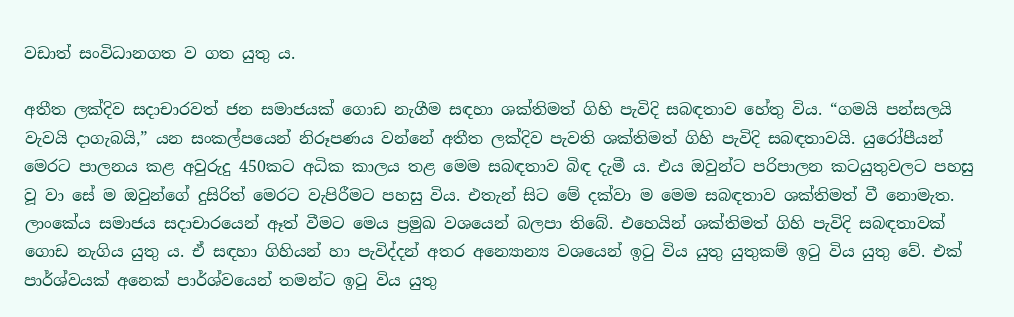වඩාත් සංවිධානගත ව ගත යුතු ය.

අතීත ලක්දිව සදාචාරවත් ජන සමාජයක් ගොඩ නැගීම සඳහා ශක්තිමත් ගිහි පැවිදි සබඳතාව හේතු විය. “ගමයි පන්සලයි වැවයි දාගැබයි,” යන සංකල්පයෙන් නිරූපණය වන්නේ අතීත ලක්දිව පැවති ශක්තිමත් ගිහි පැවිදි සබඳතාවයි. යුරෝපීයන් මෙරට පාලනය කළ අවුරුදු 450කට අධික කාලය තළ මෙම සබඳතාව බිඳ දැමී ය. එය ඔවුන්ට පරිපාලන කටයුතුවලට පහසු වූ වා සේ ම ඔවුන්ගේ දුසිරිත් මෙරට වැපිරීමට පහසු විය. එතැන් සිට මේ දක්වා ම මෙම සබඳතාව ශක්තිමත් වී නොමැත. ලාංකේය සමාජය සදාචාරයෙන් ඈත් වීමට මෙය ප්‍රමුඛ වශයෙන් බලපා තිබේ. එහෙයින් ශක්තිමත් ගිහි පැවිදි සබඳතාවක් ගොඩ නැගිය යුතු ය. ඒ සඳහා ගිහියන් හා පැවිද්දන් අතර අන්‍යොන්‍ය වශයෙන් ඉටු විය යුතු යුතුකම් ඉටු විය යුතු වේ. එක් පාර්ශ්වයක් අනෙක් පාර්ශ්වයෙන් තමන්ට ඉටු විය යුතු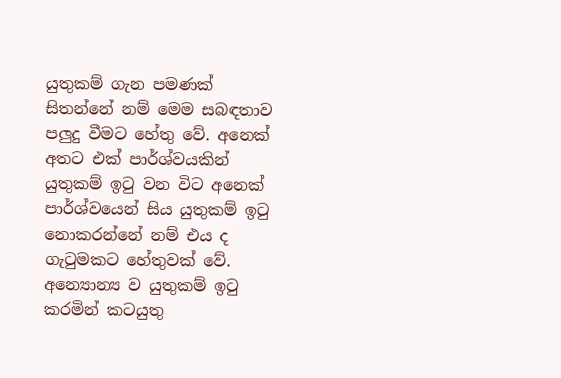යුතුකම් ගැන පමණක් සිතන්නේ නම් මෙම සබඳතාව පලුදු වීමට හේතු වේ. අනෙක් අතට එක් පාර්ශ්වයකින් යුතුකම් ඉටු වන විට අනෙක් පාර්ශ්වයෙන් සිය යුතුකම් ඉටු නොකරන්නේ නම් එය ද ගැටුමකට හේතුවක් වේ. අන්‍යොන්‍ය ව යුතුකම් ඉටු කරමින් කටයුතු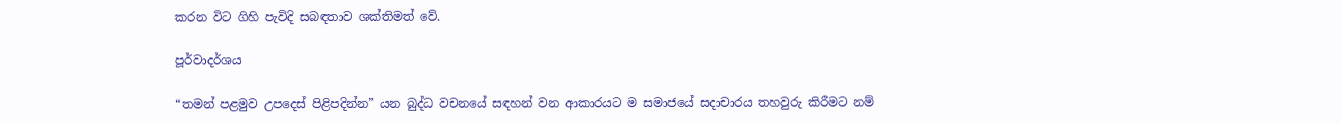කරන විට ගිහි පැවිදි සබඳතාව ශක්තිමත් වේ.

පූර්වාදර්ශය

“තමන් පළමුව උපදෙස් පිළිපදින්න” යන බුද්ධ වචනයේ සඳහන් වන ආකාරයට ම සමාජයේ සදාචාරය තහවුරු කිරීමට නම්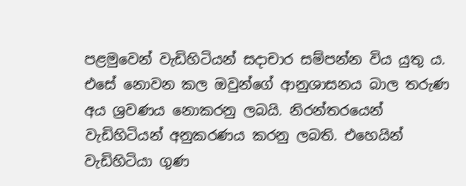පළමුවෙන් වැඩිහිටියන් සදාචාර සම්පන්න විය යුතු ය. එසේ නොවන කල ඔවුන්ගේ ආනුශාසනය බාල තරුණ අය ශ්‍රවණය නොකරනු ලබයි. නිරන්තරයෙන් වැඩිහිටියන් අනුකරණය කරනු ලබති. එහෙයින් වැඩිහිටියා ගුණ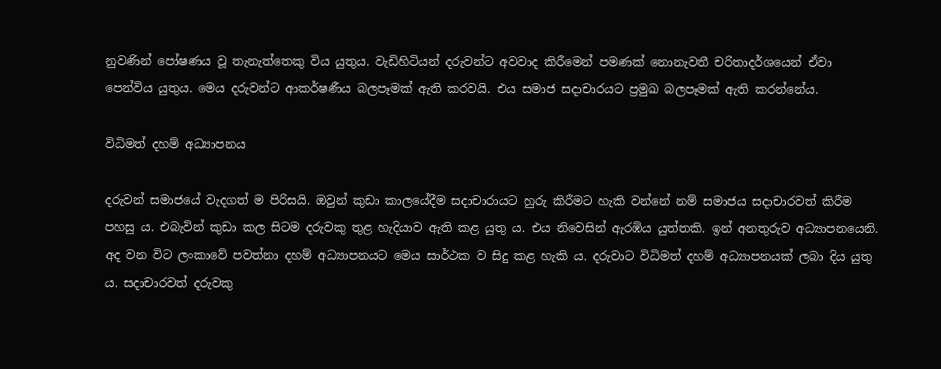නුවණින් පෝෂණය වූ තැනැත්තෙකු විය යුතුය. වැඩිහිටියන් දරුවන්ට අවවාද කිරීමෙන් පමණක් නොනැවතී චරිතාදර්ශයෙන් ඒවා පෙන්විය යුතුය. මෙය දරුවන්ට ආකර්ෂණීය බලපෑමක් ඇති කරවයි. එය සමාජ සදාචාරයට ප්‍රමුඛ බලපෑමක් ඇති කරන්නේය.

විධිමත් දහම් අධ්‍යාපනය

දරුවන් සමාජයේ වැදගත් ම පිරිසයි. ඔවුන් කුඩා කාලයේදීම සදාචාරායට හුරු කිරීමට හැකි වන්නේ නම් සමාජය සදාචාරවත් කිරීම පහසු ය. එබැවින් කුඩා කල සිටම දරුවකු තුළ හැදියාව ඇති කළ යුතු ය. එය නිවෙසින් ඇරඹිය යුත්තකි. ඉන් අනතුරුව අධ්‍යාපනයෙනි. අද වන විට ලංකාවේ පවත්නා දහම් අධ්‍යාපනයට මෙය සාර්ථක ව සිදු කළ හැකි ය. දරුවාට විධිමත් දහම් අධ්‍යාපනයක් ලබා දිය යුතු ය. සදාචාරවත් දරුවකු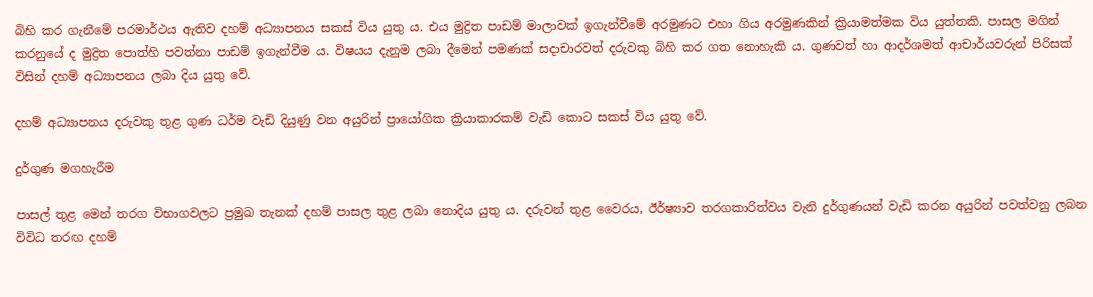බිහි කර ගැනීමේ පරමාර්ථය ඇතිව දහම් අධ්‍යාපනය සකස් විය යුතු ය. එය මුද්‍රිත පාඩම් මාලාවක් ඉගැන්වීමේ අරමුණට එහා ගිය අරමුණකින් ක්‍රියාමත්මක විය යුත්තකි. පාසල මගින් කරනුයේ ද මුද්‍රිත පොත්හි පවත්නා පාඩම් ඉගැන්වීම ය. විෂයය දැනුම ලබා දීමෙන් පමණක් සදාචාරවත් දරුවකු බිහි කර ගත නොහැකි ය. ගුණවත් හා ආදර්ශමත් ආචාර්යවරුන් පිරිසක් විසින් දහම් අධ්‍යාපනය ලබා දිය යුතු වේ.

දහම් අධ්‍යාපනය දරුවකු තුළ ගුණ ධර්ම වැඩි දියුණු වන අයුරින් ප්‍රායෝගික ක්‍රියාකාරකම් වැඩි කොට සකස් විය යුතු වේ.

දුර්ගුණ මගහැරීම

පාසල් තුළ මෙන් තරග විභාගවලට ප්‍රමුඛ තැනක් දහම් පාසල තුළ ලබා නොදිය යුතු ය. දරුවන් තුළ වෛරය, ඊර්ෂ්‍යාව තරගකාරිත්වය වැනි දුර්ගුණයන් වැඩි කරන අයුරින් පවත්වනු ලබන විවිධ තරඟ දහම්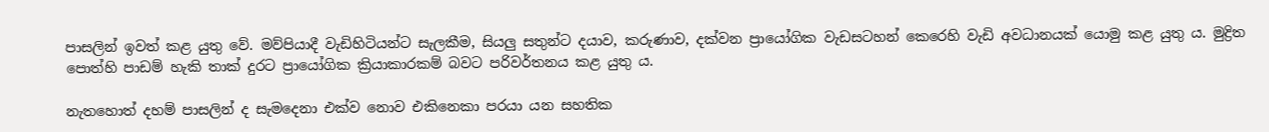පාසලින් ඉවත් කළ යුතු වේ. මව්පියාදී වැඩිහිටියන්ට සැලකීම, සියලු සතුන්ට දයාව, කරුණාව, දක්වන ප්‍රායෝගික වැඩසටහන් කෙරෙහි වැඩි අවධානයක් යොමු කළ යුතු ය. මුද්‍රිත පොත්හි පාඩම් හැකි තාක් දුරට ප්‍රායෝගික ක්‍රියාකාරකම් බවට පරිවර්තනය කළ යුතු ය.

නැතහොත් දහම් පාසලින් ද සැමදෙනා එක්ව නොව එකිනෙකා පරයා යන සහතික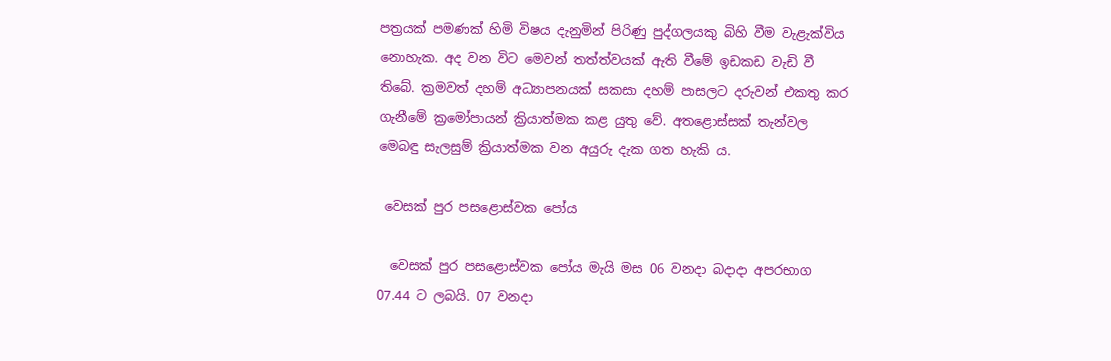පත්‍රයක් පමණක් හිමි විෂය දැනුමින් පිරිණු පුද්ගලයකු බිහි වීම වැළැක්විය නොහැක. අද වන විට මෙවන් තත්ත්වයක් ඇති වීමේ ඉඩකඩ වැඩි වී තිබේ. ක්‍රමවත් දහම් අධ්‍යාපනයක් සකසා දහම් පාසලට දරුවන් එකතු කර ගැනීමේ ක්‍රමෝපායන් ක්‍රියාත්මක කළ යුතු වේ. අතළොස්සක් තැන්වල මෙබඳු සැලසුම් ක්‍රියාත්මක වන අයුරු දැක ගත හැකි ය.

 වෙසක් පුර පසළොස්වක පෝය

  වෙසක් පුර පසළොස්වක පෝය මැයි මස 06 වනදා බදාදා අපරභාග 07.44 ට ලබයි. 07 වනදා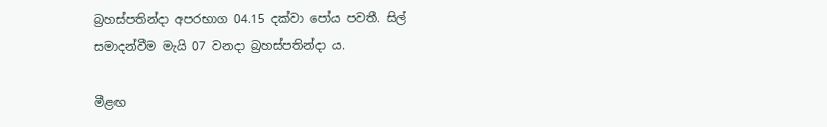බ්‍රහස්පතින්දා අපරභාග 04.15 දක්වා පෝය පවතී. සිල් සමාදන්වීම මැයි 07 වනදා බ්‍රහස්පතින්දා ය.

මීළඟ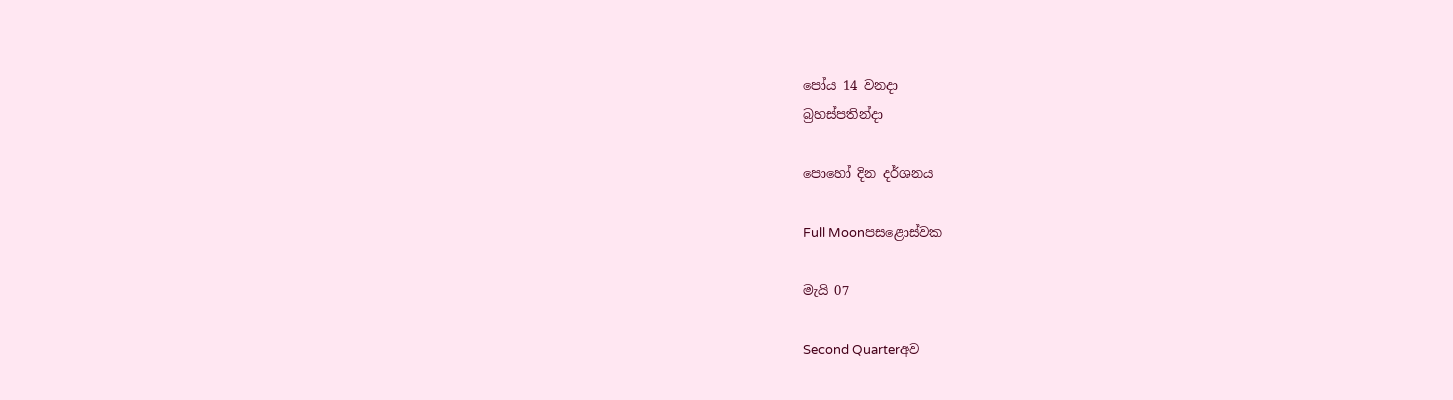පෝය 14 වනදා
බ්‍රහස්පතින්දා

පොහෝ දින දර්ශනය

Full Moonපසළොස්වක

මැයි 07

Second Quarterඅව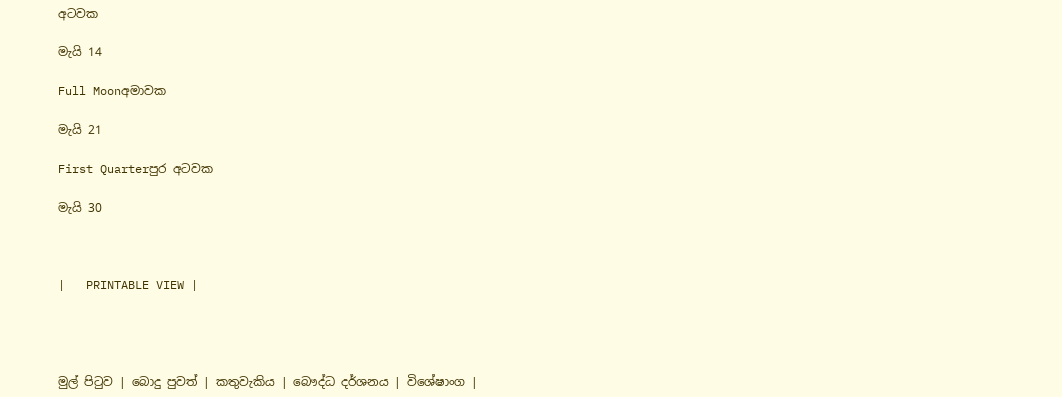අටවක

මැයි 14

Full Moonඅමාවක

මැයි 21

First Quarterපුර අටවක

මැයි 30



|   PRINTABLE VIEW |




මුල් පිටුව | බොදු පුවත් | කතුවැකිය | බෞද්ධ දර්ශනය | විශේෂාංග |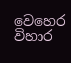වෙහෙර විහාර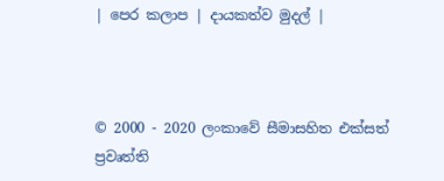| පෙර කලාප | දායකත්ව මුදල් |



© 2000 - 2020 ලංකාවේ සීමාසහිත එක්සත් ප්‍රවෘත්ති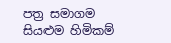පත්‍ර සමාගම
සියළුම හිමිකම්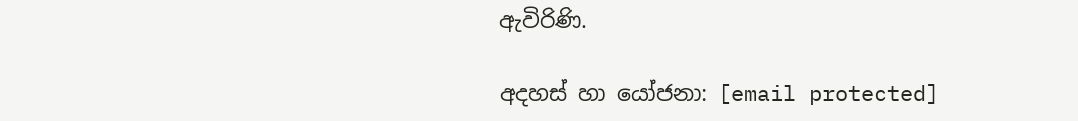ඇවිරිණි.

අදහස් හා යෝජනා: [email protected]